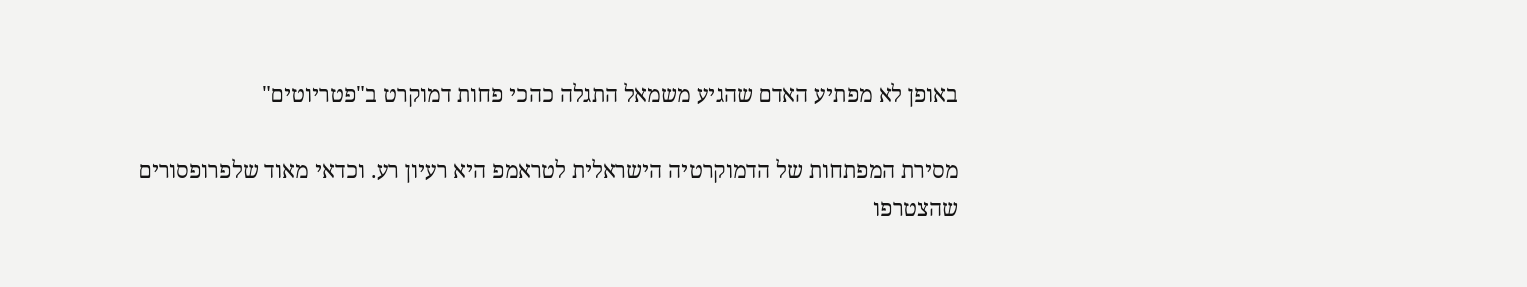באופן לא מפתיע האדם שהגיע משמאל התגלה כהכי פחות דמוקרט ב"פטריוטים"

מסירת המפתחות של הדמוקרטיה הישראלית לטראמפ היא רעיון רע. וכדאי מאוד שלפרופסורים שהצטרפו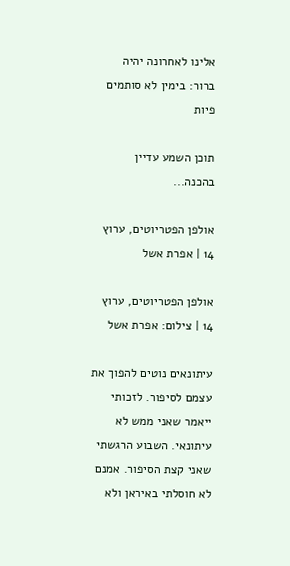אלינו לאחרונה יהיה ברור: בימין לא סותמים פיות

תוכן השמע עדיין בהכנה...

אולפן הפטריוטים, ערוץ 14 | אפרת אשל

אולפן הפטריוטים, ערוץ 14 | צילום: אפרת אשל

עיתונאים נוטים להפוך את עצמם לסיפור. לזכותי ייאמר שאני ממש לא עיתונאי. השבוע הרגשתי שאני קצת הסיפור. אמנם לא חוסלתי באיראן ולא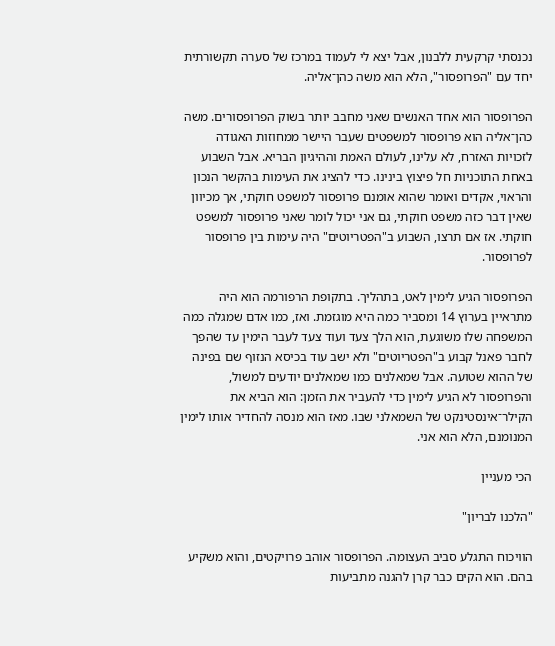נכנסתי קרקעית ללבנון, אבל יצא לי לעמוד במרכז של סערה תקשורתית יחד עם "הפרופסור", הלא הוא משה כהן־אליה.

הפרופסור הוא אחד האנשים שאני מחבב יותר בשוק הפרופסורים. משה כהן־אליה הוא פרופסור למשפטים שעבר היישר ממחוזות האגודה לזכויות האזרח, לא עלינו, לעולם האמת וההיגיון הבריא. אבל השבוע באחת התוכניות חל פיצוץ בינינו. כדי להציג את העימות בהקשר הנכון והראוי, אקדים ואומר שהוא אומנם פרופסור למשפט חוקתי, אך מכיוון שאין דבר כזה משפט חוקתי, גם אני יכול לומר שאני פרופסור למשפט חוקתי. אז אם תרצו, השבוע ב"הפטריוטים" היה עימות בין פרופסור לפרופסור.

הפרופסור הגיע לימין לאט, בתהליך. בתקופת הרפורמה הוא היה מתראיין בערוץ 14 ומסביר כמה היא מוגזמת. ואז, כמו אדם שמגלה כמה המשפחה שלו משוגעת, הוא הלך צעד ועוד צעד לעבר הימין עד שהפך לחבר פאנל קבוע ב"הפטריוטים" ולא ישב עוד בכיסא הנזוף שם בפינה של ההוא שטועה. אבל שמאלנים כמו שמאלנים יודעים למשול, והפרופסור לא הגיע לימין כדי להעביר את הזמן: הוא הביא את הקילר־אינסטינקט של השמאלני שבו. מאז הוא מנסה להחדיר אותו לימין המנומנם, הלא הוא אני.

הכי מעניין

"הלכנו לבריון"

הוויכוח התגלע סביב העצומה. הפרופסור אוהב פרויקטים, והוא משקיע בהם. הוא הקים כבר קרן להגנה מתביעות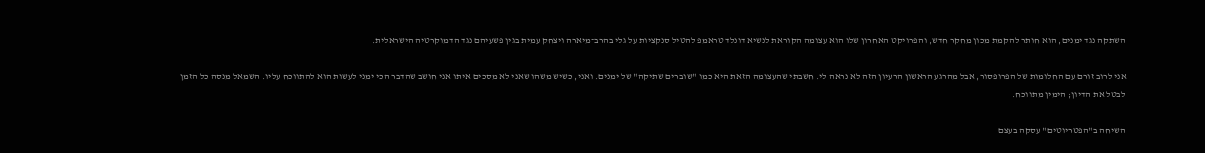השתקה נגד ימנים, הוא חותר להקמת מכון מחקר חדש, והפרויקט האחרון שלו הוא עצומה הקוראת לנשיא דונלד טראמפ להטיל סנקציות על גלי בהרב־מיארה ויצחק עמית בגין פשעיהם נגד הדמוקרטיה הישראלית.

אני לרוב זורם עם החלומות של הפרופסור, אבל מהרגע הראשון הרעיון הזה לא נראה לי. חשבתי שהעצומה הזאת היא כמו "שוברים שתיקה" של ימנים. ואני, כשיש משהו שאני לא מסכים איתו אני חושב שהדבר הכי ימני לעשות הוא להתווכח עליו. השמאל מנסה כל הזמן לבטל את הדיון; הימין מתווכח.

השיחה ב"הפטריוטים" עסקה בעצם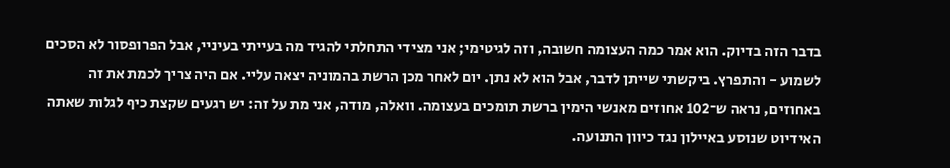בדבר הזה בדיוק. הוא אמר כמה העצומה חשובה, וזה לגיטימי; אני מצידי התחלתי להגיד מה בעייתי בעיניי, אבל הפרופסור לא הסכים לשמוע - והתפרץ. ביקשתי שייתן לדבר, אבל הוא לא נתן. יום לאחר מכן הרשת בהמוניה יצאה עליי. אם היה צריך לכמת את זה באחוזים, נראה ש־102 אחוזים מאנשי הימין ברשת תומכים בעצומה. וואלה, מודה, אני מת על זה: יש רגעים שקצת כיף לגלות שאתה האידיוט שנוסע באיילון נגד כיוון התנועה.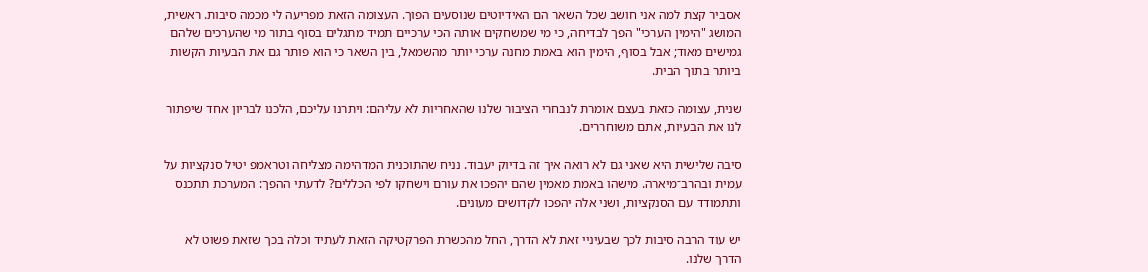אסביר קצת למה אני חושב שכל השאר הם האידיוטים שנוסעים הפוך. העצומה הזאת מפריעה לי מכמה סיבות. ראשית, המושג "הימין הערכי" הפך לבדיחה, כי מי שמשחקים אותה הכי ערכיים תמיד מתגלים בסוף בתור מי שהערכים שלהם גמישים מאוד; אבל בסוף, הימין הוא באמת מחנה ערכי יותר מהשמאל, בין השאר כי הוא פותר גם את הבעיות הקשות ביותר בתוך הבית.

שנית, עצומה כזאת בעצם אומרת לנבחרי הציבור שלנו שהאחריות לא עליהם: ויתרנו עליכם, הלכנו לבריון אחד שיפתור לנו את הבעיות, אתם משוחררים.

סיבה שלישית היא שאני גם לא רואה איך זה בדיוק יעבוד. נניח שהתוכנית המדהימה מצליחה וטראמפ יטיל סנקציות על עמית ובהרב־מיארה. מישהו באמת מאמין שהם יהפכו את עורם וישחקו לפי הכללים? לדעתי ההפך: המערכת תתכנס ותתמודד עם הסנקציות, ושני אלה יהפכו לקדושים מעונים.

יש עוד הרבה סיבות לכך שבעיניי זאת לא הדרך, החל מהכשרת הפרקטיקה הזאת לעתיד וכלה בכך שזאת פשוט לא הדרך שלנו.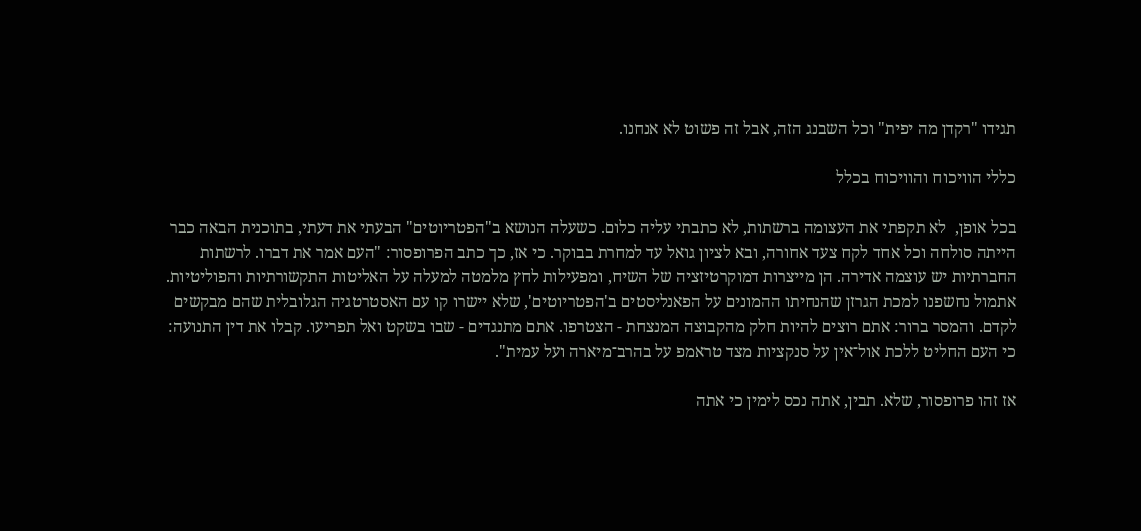תגידו "רקדן מה יפית" וכל השבנג הזה, אבל זה פשוט לא אנחנו.

כללי הוויכוח והוויכוח בכלל

בכל אופן,  לא תקפתי את העצומה ברשתות, לא כתבתי עליה כלום. כשעלה הנושא ב"הפטריוטים" הבעתי את דעתי, בתוכנית הבאה כבר הייתה סולחה וכל אחד לקח צעד אחורה, ובא לציון גואל עד למחרת בבוקר. כי אז, כך כתב הפרופסור: "העם אמר את דברו. לרשתות החברתיות יש עוצמה אדירה. הן מייצרות דמוקרטיזציה של השיח, ומפעילות לחץ מלמטה למעלה על האליטות התקשורתיות והפוליטיות. אתמול נחשפנו למכת הגרזן שהנחיתו ההמונים על הפאנליסטים ב'הפטריוטים', שלא יישרו קו עם האסטרטגיה הגלובלית שהם מבקשים לקדם. והמסר ברור: אתם רוצים להיות חלק מהקבוצה המנצחת - הצטרפו. אתם מתנגדים - שבו בשקט ואל תפריעו. קבלו את דין התנועה: כי העם החליט ללכת אול־אין על סנקציות מצד טראמפ על בהרב־מיארה ועל עמית".

אז זהו פרופסור, שלא. תבין, אתה נכס לימין כי אתה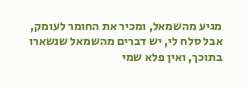מגיע מהשמאל, ומכיר את החומר לעומק, אבל סלח לי, יש דברים מהשמאל שנשארו בתוכך, ואין פלא שמי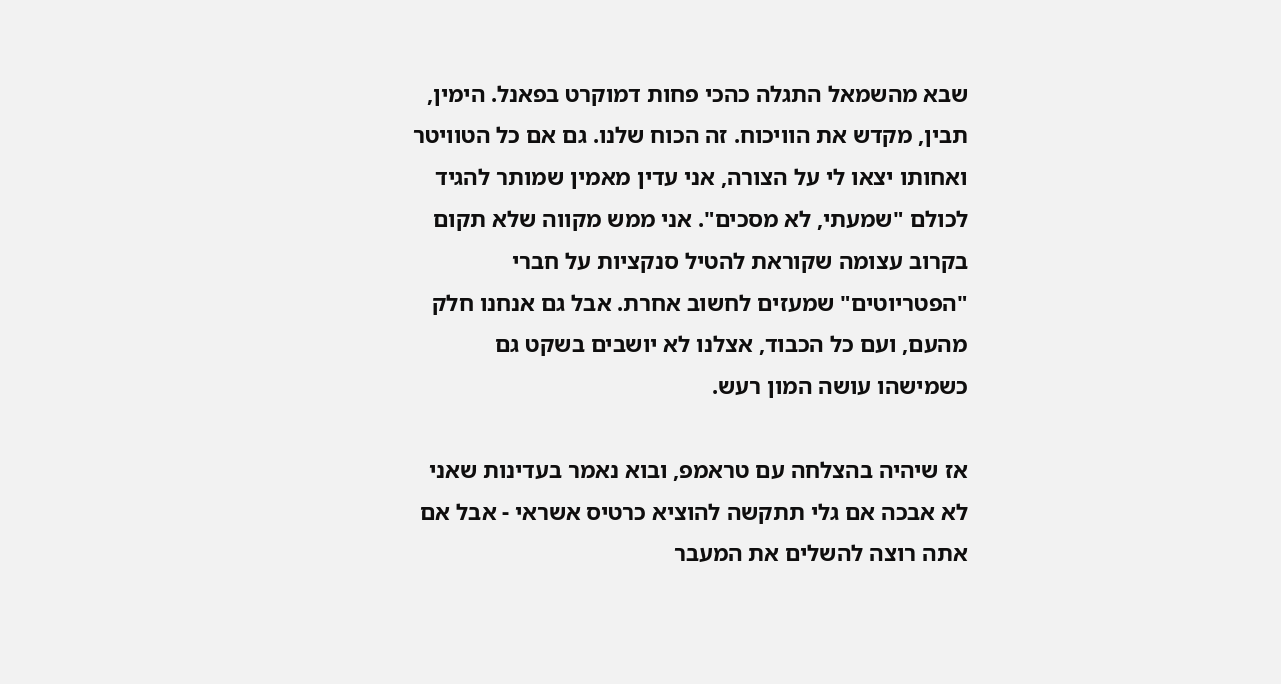שבא מהשמאל התגלה כהכי פחות דמוקרט בפאנל. הימין, תבין, מקדש את הוויכוח. זה הכוח שלנו. גם אם כל הטוויטר ואחותו יצאו לי על הצורה, אני עדין מאמין שמותר להגיד לכולם "שמעתי, לא מסכים". אני ממש מקווה שלא תקום בקרוב עצומה שקוראת להטיל סנקציות על חברי "הפטריוטים" שמעזים לחשוב אחרת. אבל גם אנחנו חלק מהעם, ועם כל הכבוד, אצלנו לא יושבים בשקט גם כשמישהו עושה המון רעש.

אז שיהיה בהצלחה עם טראמפ, ובוא נאמר בעדינות שאני לא אבכה אם גלי תתקשה להוציא כרטיס אשראי - אבל אם אתה רוצה להשלים את המעבר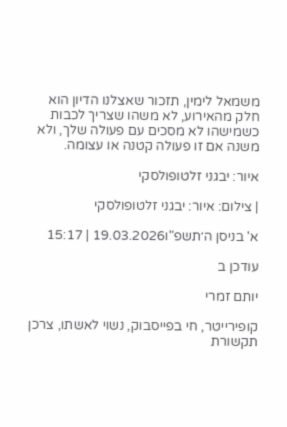משמאל לימין, תזכור שאצלנו הדיון הוא חלק מהאירוע, לא משהו שצריך לכבות כשמישהו לא מסכים עם פעולה שלך, ולא משנה אם זו פעולה קטנה או עצומה.

איור: יבגני זלטופולסקי

| צילום: איור: יבגני זלטופולסקי

א' בניסן ה׳תשפ"ו19.03.2026 | 15:17

עודכן ב

יותם זמרי

קופירייטר, חי בפייסבוק, נשוי לאשתו, צרכן תקשורת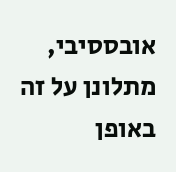אובססיבי, מתלונן על זה באופן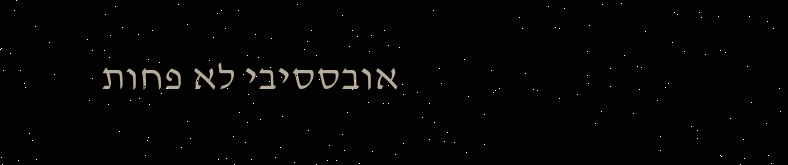אובססיבי לא פחות